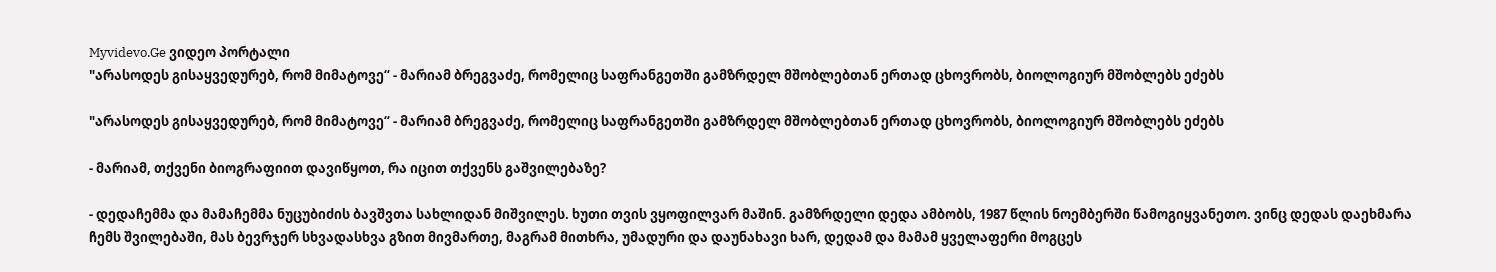Myvidevo.Ge ვიდეო პორტალი
"არასოდეს გისაყვედურებ, რომ მიმატოვე“ - მარიამ ბრეგვაძე, რომელიც საფრანგეთში გამზრდელ მშობლებთან ერთად ცხოვრობს, ბიოლოგიურ მშობლებს ეძებს

"არასოდეს გისაყვედურებ, რომ მიმატოვე“ - მარიამ ბრეგვაძე, რომელიც საფრანგეთში გამზრდელ მშობლებთან ერთად ცხოვრობს, ბიოლოგიურ მშობლებს ეძებს

- მარიამ, თქვენი ბიოგრაფიით დავიწყოთ, რა იცით თქვენს გაშვილებაზე?

- დედაჩემმა და მამაჩემმა ნუცუბიძის ბავშვთა სახლიდან მიშვილეს. ხუთი თვის ვყოფილვარ მაშინ. გამზრდელი დედა ამბობს, 1987 წლის ნოემბერში წამოგიყვანეთო. ვინც დედას დაეხმარა ჩემს შვილებაში, მას ბევრჯერ სხვადასხვა გზით მივმართე, მაგრამ მითხრა, უმადური და დაუნახავი ხარ, დედამ და მამამ ყველაფერი მოგცეს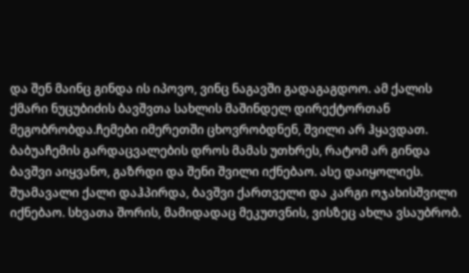და შენ მაინც გინდა ის იპოვო, ვინც ნაგავში გადაგაგდოო. ამ ქალის ქმარი ნუცუბიძის ბავშვთა სახლის მაშინდელ დირექტორთან მეგობრობდა.ჩემები იმერეთში ცხოვრობდნენ, შვილი არ ჰყავდათ. ბაბუაჩემის გარდაცვალების დროს მამას უთხრეს, რატომ არ გინდა ბავშვი აიყვანო, გაზრდი და შენი შვილი იქნებაო. ასე დაიყოლიეს. შუამავალი ქალი დაჰპირდა, ბავშვი ქართველი და კარგი ოჯახისშვილი იქნებაო. სხვათა შორის, მამიდადაც მეკუთვნის, ვისზეც ახლა ვსაუბრობ.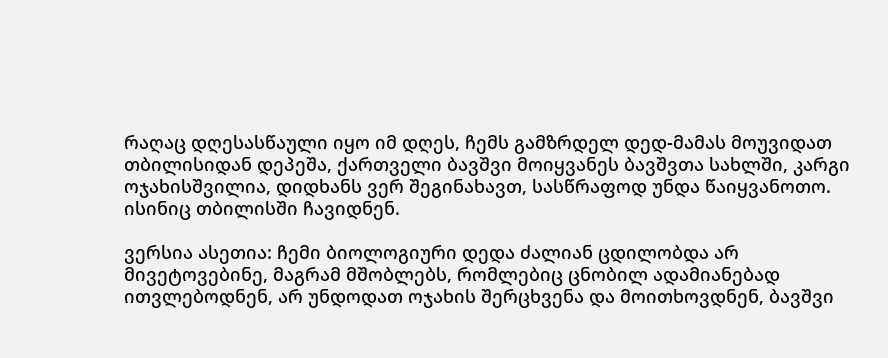რაღაც დღესასწაული იყო იმ დღეს, ჩემს გამზრდელ დედ-მამას მოუვიდათ თბილისიდან დეპეშა, ქართველი ბავშვი მოიყვანეს ბავშვთა სახლში, კარგი ოჯახისშვილია, დიდხანს ვერ შეგინახავთ, სასწრაფოდ უნდა წაიყვანოთო. ისინიც თბილისში ჩავიდნენ.

ვერსია ასეთია: ჩემი ბიოლოგიური დედა ძალიან ცდილობდა არ მივეტოვებინე, მაგრამ მშობლებს, რომლებიც ცნობილ ადამიანებად ითვლებოდნენ, არ უნდოდათ ოჯახის შერცხვენა და მოითხოვდნენ, ბავშვი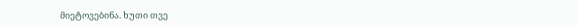მიეტოვებინა. ხუთი თვე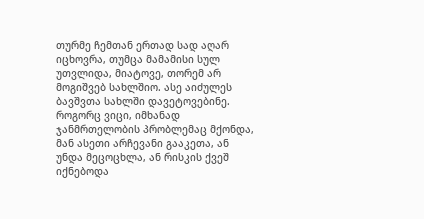თურმე ჩემთან ერთად სად აღარ იცხოვრა, თუმცა მამამისი სულ უთვლიდა, მიატოვე, თორემ არ მოგიშვებ სახლშიო. ასე აიძულეს ბავშვთა სახლში დავეტოვებინე. როგორც ვიცი, იმხანად ჯანმრთელობის პრობლემაც მქონდა, მან ასეთი არჩევანი გააკეთა, ან უნდა მეცოცხლა, ან რისკის ქვეშ იქნებოდა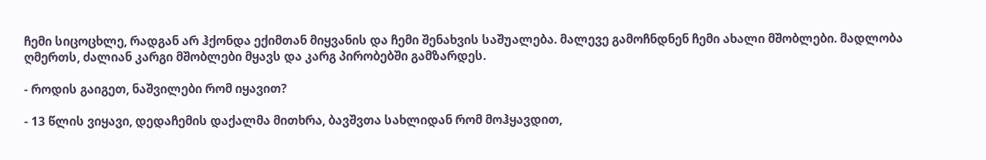ჩემი სიცოცხლე, რადგან არ ჰქონდა ექიმთან მიყვანის და ჩემი შენახვის საშუალება. მალევე გამოჩნდნენ ჩემი ახალი მშობლები. მადლობა ღმერთს, ძალიან კარგი მშობლები მყავს და კარგ პირობებში გამზარდეს.

- როდის გაიგეთ, ნაშვილები რომ იყავით?

- 13 წლის ვიყავი, დედაჩემის დაქალმა მითხრა, ბავშვთა სახლიდან რომ მოჰყავდით,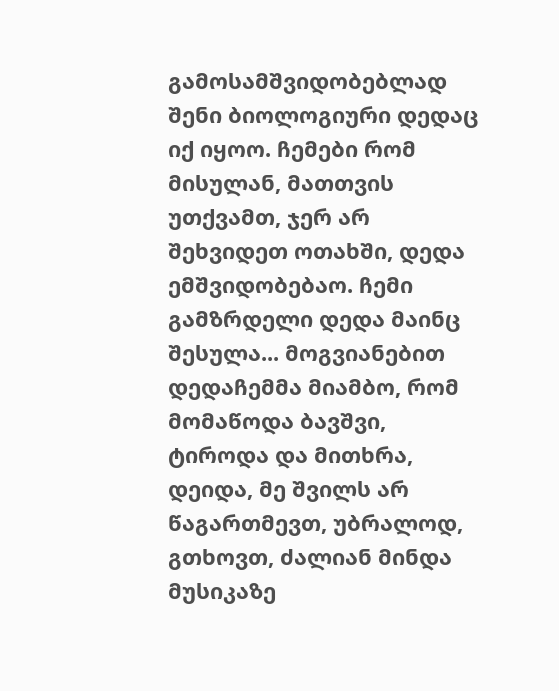გამოსამშვიდობებლად შენი ბიოლოგიური დედაც იქ იყოო. ჩემები რომ მისულან, მათთვის უთქვამთ, ჯერ არ შეხვიდეთ ოთახში, დედა ემშვიდობებაო. ჩემი გამზრდელი დედა მაინც შესულა... მოგვიანებით დედაჩემმა მიამბო, რომ მომაწოდა ბავშვი, ტიროდა და მითხრა, დეიდა, მე შვილს არ წაგართმევთ, უბრალოდ, გთხოვთ, ძალიან მინდა მუსიკაზე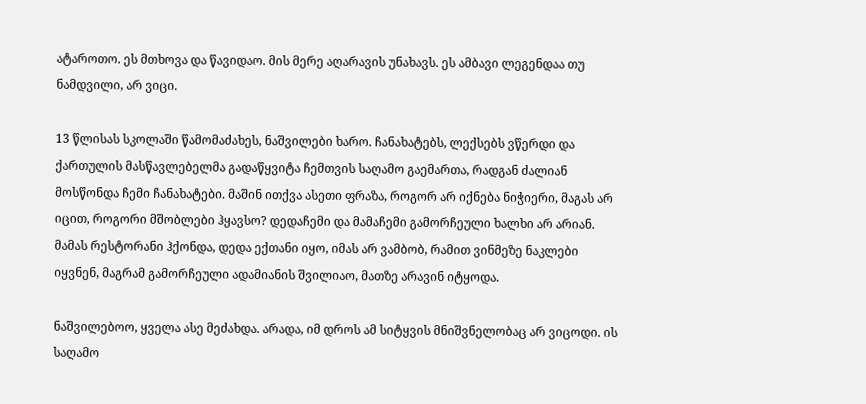ატაროთო. ეს მთხოვა და წავიდაო. მის მერე აღარავის უნახავს. ეს ამბავი ლეგენდაა თუ ნამდვილი, არ ვიცი.

13 წლისას სკოლაში წამომაძახეს, ნაშვილები ხარო. ჩანახატებს, ლექსებს ვწერდი და ქართულის მასწავლებელმა გადაწყვიტა ჩემთვის საღამო გაემართა, რადგან ძალიან მოსწონდა ჩემი ჩანახატები. მაშინ ითქვა ასეთი ფრაზა, როგორ არ იქნება ნიჭიერი, მაგას არ იცით, როგორი მშობლები ჰყავსო? დედაჩემი და მამაჩემი გამორჩეული ხალხი არ არიან. მამას რესტორანი ჰქონდა, დედა ექთანი იყო, იმას არ ვამბობ, რამით ვინმეზე ნაკლები იყვნენ, მაგრამ გამორჩეული ადამიანის შვილიაო, მათზე არავინ იტყოდა.

ნაშვილებოო, ყველა ასე მეძახდა. არადა, იმ დროს ამ სიტყვის მნიშვნელობაც არ ვიცოდი. ის საღამო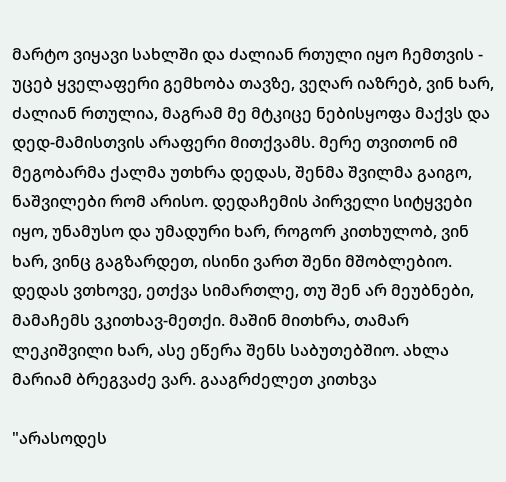მარტო ვიყავი სახლში და ძალიან რთული იყო ჩემთვის - უცებ ყველაფერი გემხობა თავზე, ვეღარ იაზრებ, ვინ ხარ, ძალიან რთულია, მაგრამ მე მტკიცე ნებისყოფა მაქვს და დედ-მამისთვის არაფერი მითქვამს. მერე თვითონ იმ მეგობარმა ქალმა უთხრა დედას, შენმა შვილმა გაიგო, ნაშვილები რომ არისო. დედაჩემის პირველი სიტყვები იყო, უნამუსო და უმადური ხარ, როგორ კითხულობ, ვინ ხარ, ვინც გაგზარდეთ, ისინი ვართ შენი მშობლებიო. დედას ვთხოვე, ეთქვა სიმართლე, თუ შენ არ მეუბნები, მამაჩემს ვკითხავ-მეთქი. მაშინ მითხრა, თამარ ლეკიშვილი ხარ, ასე ეწერა შენს საბუთებშიო. ახლა მარიამ ბრეგვაძე ვარ. გააგრძელეთ კითხვა

"არასოდეს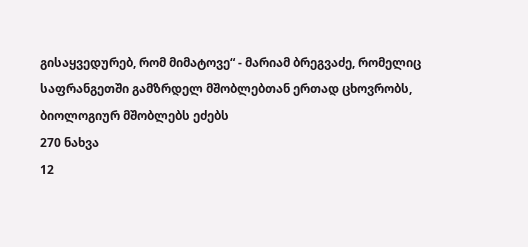გისაყვედურებ, რომ მიმატოვე“ - მარიამ ბრეგვაძე, რომელიც საფრანგეთში გამზრდელ მშობლებთან ერთად ცხოვრობს, ბიოლოგიურ მშობლებს ეძებს
270 ნახვა
12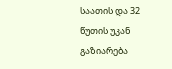საათის და 32 წუთის უკან
გაზიარება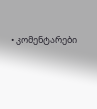• კომენტარები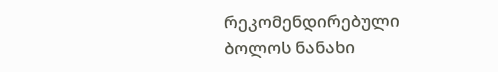რეკომენდირებული
ბოლოს ნანახი